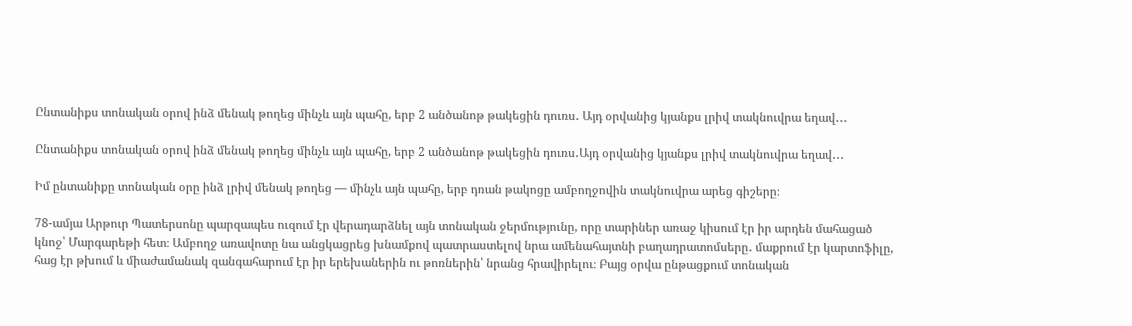Ընտանիքս տոնական օրով ինձ մենակ թողեց մինչև այն պահը, երբ 2 անծանոթ թակեցին դուռս․ Այդ օրվանից կյանքս լրիվ տակնուվրա եղավ․․․

Ընտանիքս տոնական օրով ինձ մենակ թողեց մինչև այն պահը, երբ 2 անծանոթ թակեցին դուռս․Այդ օրվանից կյանքս լրիվ տակնուվրա եղավ․․․

Իմ ընտանիքը տոնական օրը ինձ լրիվ մենակ թողեց — մինչև այն պահը, երբ դռան թակոցը ամբողջովին տակնուվրա արեց գիշերը։

78-ամյա Արթուր Պատերսոնը պարզապես ուզում էր վերադարձնել այն տոնական ջերմությունը, որը տարիներ առաջ կիսում էր իր արդեն մահացած կնոջ՝ Մարգարեթի հետ։ Ամբողջ առավոտը նա անցկացրեց խնամքով պատրաստելով նրա ամենահայտնի բաղադրատոմսերը․ մաքրում էր կարտոֆիլը, հաց էր թխում և միաժամանակ զանգահարում էր իր երեխաներին ու թոռներին՝ նրանց հրավիրելու։ Բայց օրվա ընթացքում տոնական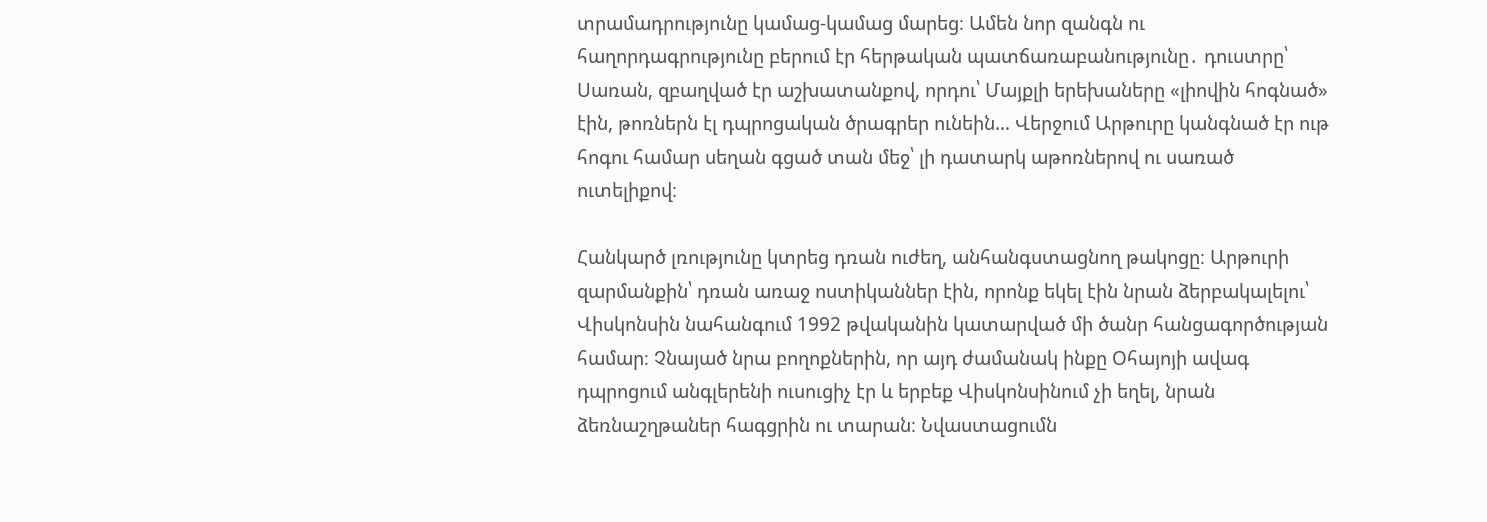տրամադրությունը կամաց-կամաց մարեց։ Ամեն նոր զանգն ու հաղորդագրությունը բերում էր հերթական պատճառաբանությունը․ դուստրը՝ Սառան, զբաղված էր աշխատանքով, որդու՝ Մայքլի երեխաները «լիովին հոգնած» էին, թոռներն էլ դպրոցական ծրագրեր ունեին… Վերջում Արթուրը կանգնած էր ութ հոգու համար սեղան գցած տան մեջ՝ լի դատարկ աթոռներով ու սառած ուտելիքով։

Հանկարծ լռությունը կտրեց դռան ուժեղ, անհանգստացնող թակոցը։ Արթուրի զարմանքին՝ դռան առաջ ոստիկաններ էին, որոնք եկել էին նրան ձերբակալելու՝ Վիսկոնսին նահանգում 1992 թվականին կատարված մի ծանր հանցագործության համար։ Չնայած նրա բողոքներին, որ այդ ժամանակ ինքը Օհայոյի ավագ դպրոցում անգլերենի ուսուցիչ էր և երբեք Վիսկոնսինում չի եղել, նրան ձեռնաշղթաներ հագցրին ու տարան։ Նվաստացումն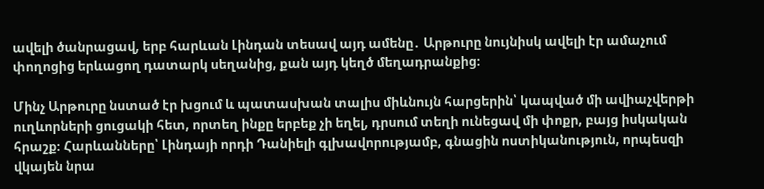ավելի ծանրացավ, երբ հարևան Լինդան տեսավ այդ ամենը․ Արթուրը նույնիսկ ավելի էր ամաչում փողոցից երևացող դատարկ սեղանից, քան այդ կեղծ մեղադրանքից։

Մինչ Արթուրը նստած էր խցում և պատասխան տալիս միևնույն հարցերին՝ կապված մի ավիաչվերթի ուղևորների ցուցակի հետ, որտեղ ինքը երբեք չի եղել, դրսում տեղի ունեցավ մի փոքր, բայց իսկական հրաշք։ Հարևանները՝ Լինդայի որդի Դանիելի գլխավորությամբ, գնացին ոստիկանություն, որպեսզի վկայեն նրա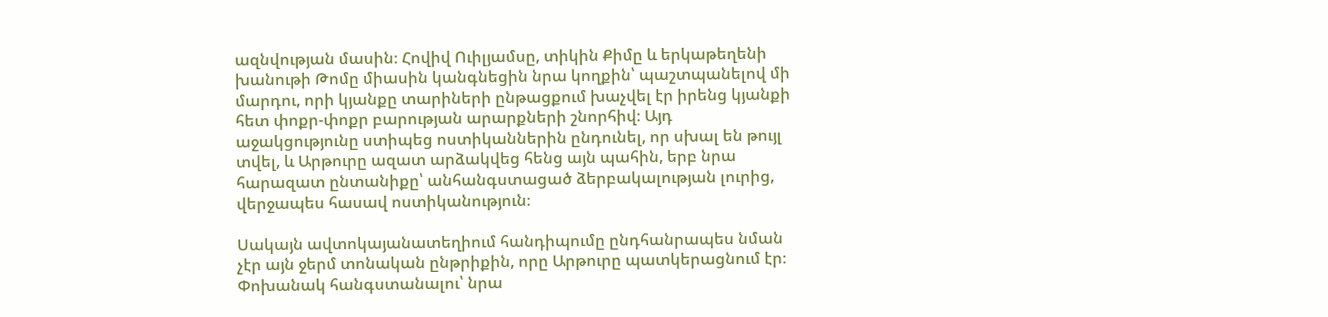ազնվության մասին։ Հովիվ Ուիլյամսը, տիկին Քիմը և երկաթեղենի խանութի Թոմը միասին կանգնեցին նրա կողքին՝ պաշտպանելով մի մարդու, որի կյանքը տարիների ընթացքում խաչվել էր իրենց կյանքի հետ փոքր-փոքր բարության արարքների շնորհիվ։ Այդ աջակցությունը ստիպեց ոստիկաններին ընդունել, որ սխալ են թույլ տվել, և Արթուրը ազատ արձակվեց հենց այն պահին, երբ նրա հարազատ ընտանիքը՝ անհանգստացած ձերբակալության լուրից, վերջապես հասավ ոստիկանություն։

Սակայն ավտոկայանատեղիում հանդիպումը ընդհանրապես նման չէր այն ջերմ տոնական ընթրիքին, որը Արթուրը պատկերացնում էր։ Փոխանակ հանգստանալու՝ նրա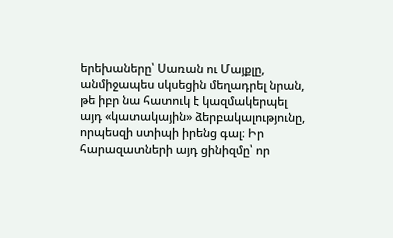երեխաները՝ Սառան ու Մայքլը, անմիջապես սկսեցին մեղադրել նրան, թե իբր նա հատուկ է կազմակերպել այդ «կատակային» ձերբակալությունը, որպեսզի ստիպի իրենց գալ։ Իր հարազատների այդ ցինիզմը՝ որ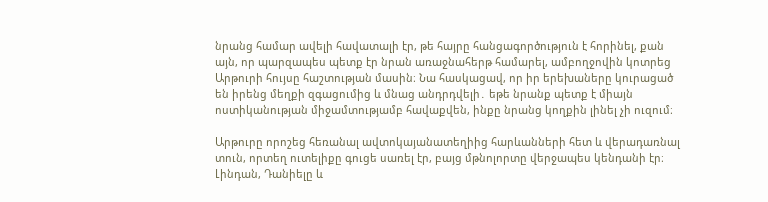նրանց համար ավելի հավատալի էր, թե հայրը հանցագործություն է հորինել, քան այն, որ պարզապես պետք էր նրան առաջնահերթ համարել, ամբողջովին կոտրեց Արթուրի հույսը հաշտության մասին։ Նա հասկացավ, որ իր երեխաները կուրացած են իրենց մեղքի զգացումից և մնաց անդրդվելի․ եթե նրանք պետք է միայն ոստիկանության միջամտությամբ հավաքվեն, ինքը նրանց կողքին լինել չի ուզում։

Արթուրը որոշեց հեռանալ ավտոկայանատեղիից հարևանների հետ և վերադառնալ տուն, որտեղ ուտելիքը գուցե սառել էր, բայց մթնոլորտը վերջապես կենդանի էր։ Լինդան, Դանիելը և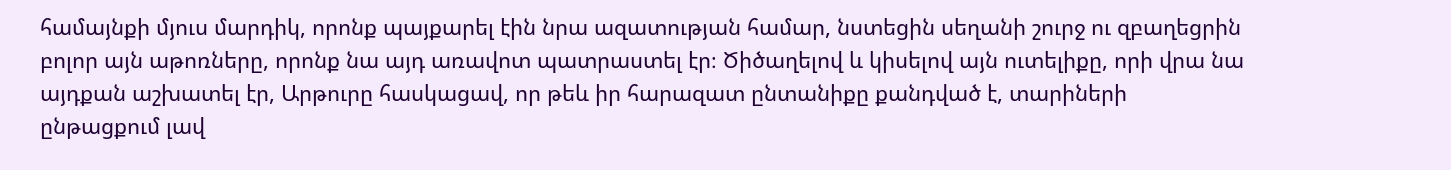համայնքի մյուս մարդիկ, որոնք պայքարել էին նրա ազատության համար, նստեցին սեղանի շուրջ ու զբաղեցրին բոլոր այն աթոռները, որոնք նա այդ առավոտ պատրաստել էր։ Ծիծաղելով և կիսելով այն ուտելիքը, որի վրա նա այդքան աշխատել էր, Արթուրը հասկացավ, որ թեև իր հարազատ ընտանիքը քանդված է, տարիների ընթացքում լավ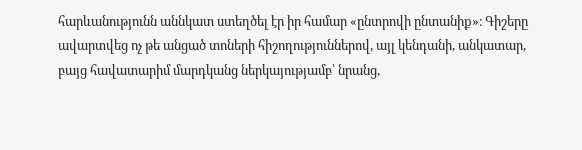հարևանությունն աննկատ ստեղծել էր իր համար «ընտրովի ընտանիք»։ Գիշերը ավարտվեց ոչ թե անցած տոների հիշողություններով, այլ կենդանի, անկատար, բայց հավատարիմ մարդկանց ներկայությամբ՝ նրանց,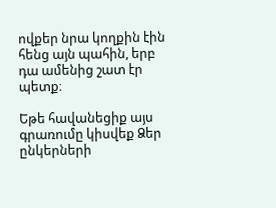ովքեր նրա կողքին էին հենց այն պահին, երբ դա ամենից շատ էր պետք։

Եթե հավանեցիք այս գրառումը կիսվեք Ձեր ընկերների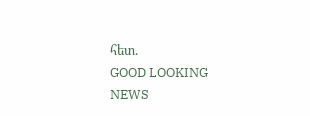հետ.
GOOD LOOKING NEWS